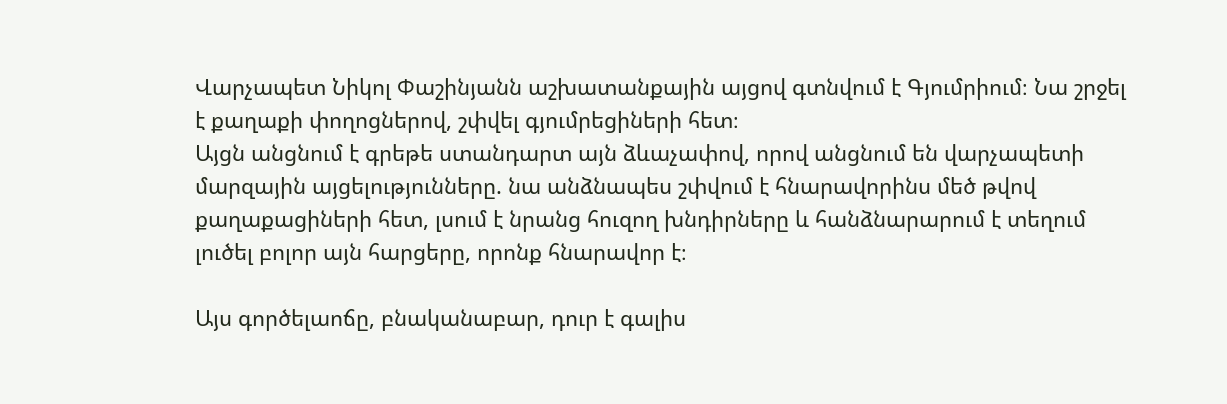Վարչապետ Նիկոլ Փաշինյանն աշխատանքային այցով գտնվում է Գյումրիում։ Նա շրջել է քաղաքի փողոցներով, շփվել գյումրեցիների հետ։
Այցն անցնում է գրեթե ստանդարտ այն ձևաչափով, որով անցնում են վարչապետի մարզային այցելությունները. նա անձնապես շփվում է հնարավորինս մեծ թվով քաղաքացիների հետ, լսում է նրանց հուզող խնդիրները և հանձնարարում է տեղում լուծել բոլոր այն հարցերը, որոնք հնարավոր է։

Այս գործելաոճը, բնականաբար, դուր է գալիս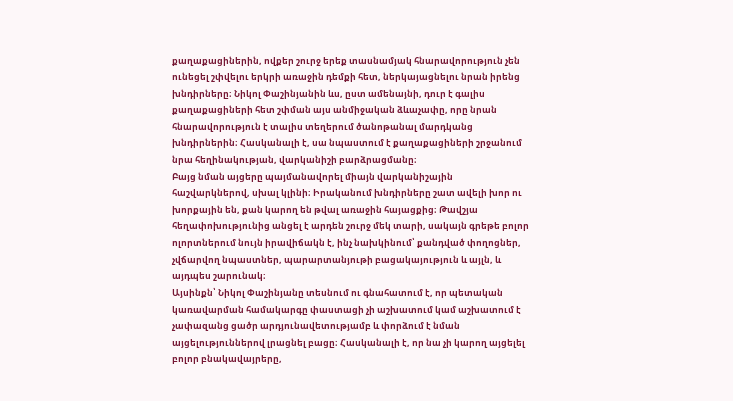քաղաքացիներին, ովքեր շուրջ երեք տասնամյակ հնարավորություն չեն ունեցել շփվելու երկրի առաջին դեմքի հետ, ներկայացնելու նրան իրենց խնդիրները։ Նիկոլ Փաշինյանին ևս, ըստ ամենայնի, դուր է գալիս քաղաքացիների հետ շփման այս անմիջական ձևաչափը, որը նրան հնարավորություն է տալիս տեղերում ծանոթանալ մարդկանց խնդիրներին։ Հասկանալի է, սա նպաստում է քաղաքացիների շրջանում նրա հեղինակության, վարկանիշի բարձրացմանը։
Բայց նման այցերը պայմանավորել միայն վարկանիշային հաշվարկներով, սխալ կլինի։ Իրականում խնդիրները շատ ավելի խոր ու խորքային են, քան կարող են թվալ առաջին հայացքից։ Թավշյա հեղափոխությունից անցել է արդեն շուրջ մեկ տարի, սակայն գրեթե բոլոր ոլորտներում նույն իրավիճակն է, ինչ նախկինում՝ քանդված փողոցներ, չվճարվող նպաստներ, պարարտանյութի բացակայություն և այլն, և այդպես շարունակ։
Այսինքն՝ Նիկոլ Փաշինյանը տեսնում ու գնահատում է, որ պետական կառավարման համակարգը փաստացի չի աշխատում կամ աշխատում է չափազանց ցածր արդյունավետությամբ և փորձում է նման այցելություններով լրացնել բացը։ Հասկանալի է, որ նա չի կարող այցելել բոլոր բնակավայրերը,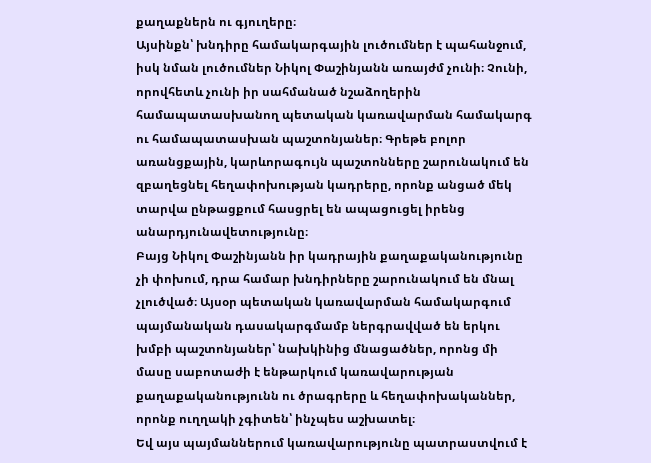քաղաքներն ու գյուղերը։
Այսինքն՝ խնդիրը համակարգային լուծումներ է պահանջում, իսկ նման լուծումներ Նիկոլ Փաշինյանն առայժմ չունի։ Չունի, որովհետև չունի իր սահմանած նշաձողերին համապատասխանող պետական կառավարման համակարգ ու համապատասխան պաշտոնյաներ։ Գրեթե բոլոր առանցքային, կարևորագույն պաշտոնները շարունակում են զբաղեցնել հեղափոխության կադրերը, որոնք անցած մեկ տարվա ընթացքում հասցրել են ապացուցել իրենց անարդյունավետությունը։
Բայց Նիկոլ Փաշինյանն իր կադրային քաղաքականությունը չի փոխում, դրա համար խնդիրները շարունակում են մնալ չլուծված։ Այսօր պետական կառավարման համակարգում պայմանական դասակարգմամբ ներգրավված են երկու խմբի պաշտոնյաներ՝ նախկինից մնացածներ, որոնց մի մասը սաբոտաժի է ենթարկում կառավարության քաղաքականությունն ու ծրագրերը և հեղափոխականներ, որոնք ուղղակի չգիտեն՝ ինչպես աշխատել։
Եվ այս պայմաններում կառավարությունը պատրաստվում է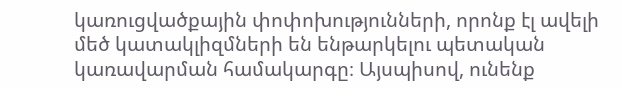կառուցվածքային փոփոխությունների, որոնք էլ ավելի մեծ կատակլիզմների են ենթարկելու պետական կառավարման համակարգը։ Այսպիսով, ունենք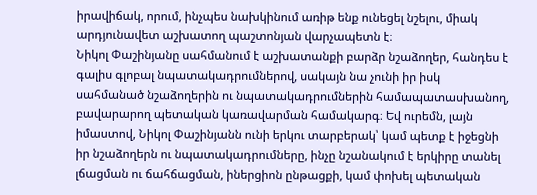իրավիճակ, որում, ինչպես նախկինում առիթ ենք ունեցել նշելու, միակ արդյունավետ աշխատող պաշտոնյան վարչապետն է։
Նիկոլ Փաշինյանը սահմանում է աշխատանքի բարձր նշաձողեր, հանդես է գալիս գլոբալ նպատակադրումներով, սակայն նա չունի իր իսկ սահմանած նշաձողերին ու նպատակադրումներին համապատասխանող, բավարարող պետական կառավարման համակարգ։ Եվ ուրեմն, լայն իմաստով, Նիկոլ Փաշինյանն ունի երկու տարբերակ՝ կամ պետք է իջեցնի իր նշաձողերն ու նպատակադրումները, ինչը նշանակում է երկիրը տանել լճացման ու ճահճացման, իներցիոն ընթացքի, կամ փոխել պետական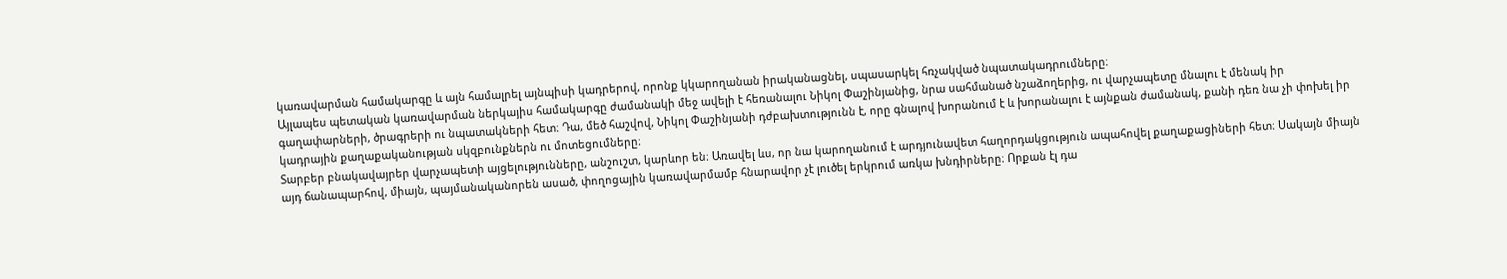կառավարման համակարգը և այն համալրել այնպիսի կադրերով, որոնք կկարողանան իրականացնել, սպասարկել հռչակված նպատակադրումները։
Այլապես պետական կառավարման ներկայիս համակարգը ժամանակի մեջ ավելի է հեռանալու Նիկոլ Փաշինյանից, նրա սահմանած նշաձողերից, ու վարչապետը մնալու է մենակ իր գաղափարների, ծրագրերի ու նպատակների հետ։ Դա, մեծ հաշվով, Նիկոլ Փաշինյանի դժբախտությունն է, որը գնալով խորանում է և խորանալու է այնքան ժամանակ, քանի դեռ նա չի փոխել իր կադրային քաղաքականության սկզբունքներն ու մոտեցումները։
Տարբեր բնակավայրեր վարչապետի այցելությունները, անշուշտ, կարևոր են։ Առավել ևս, որ նա կարողանում է արդյունավետ հաղորդակցություն ապահովել քաղաքացիների հետ։ Սակայն միայն այդ ճանապարհով, միայն, պայմանականորեն ասած, փողոցային կառավարմամբ հնարավոր չէ լուծել երկրում առկա խնդիրները։ Որքան էլ դա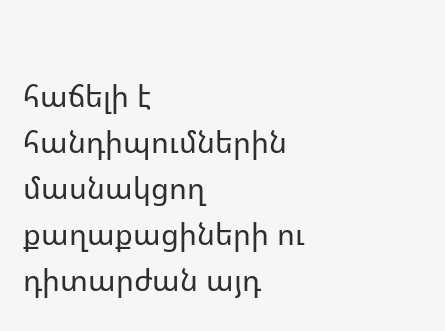հաճելի է հանդիպումներին մասնակցող քաղաքացիների ու դիտարժան այդ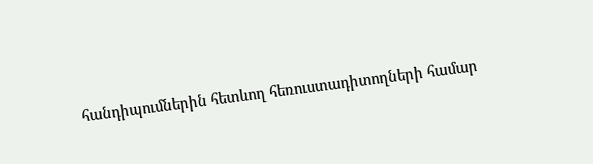հանդիպումներին հետևող հեռուստադիտողների համար